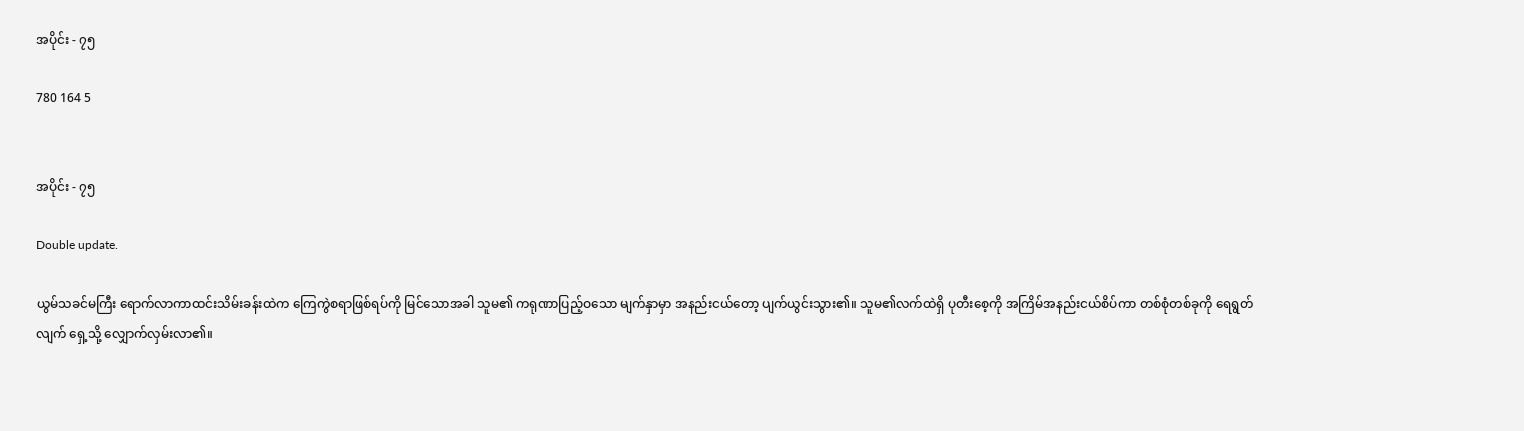အပိုင်း - ၇၅

780 164 5


အပိုင်း - ၇၅

Double update.

ယွမ်သခင်မကြီး ရောက်လာကာထင်းသိမ်းခန်းထဲက ကြေကွဲစရာဖြစ်ရပ်ကို မြင်သောအခါ သူမ၏ ကရုဏာပြည့်ဝသော မျက်နှာမှာ အနည်းငယ်တော့ ပျက်ယွင်းသွား၏။ သူမ၏လက်ထဲရှိ ပုတီးစေ့ကို အကြိမ်အနည်းငယ်စိပ်ကာ တစ်စုံတစ်ခုကို ရေရွတ်လျက် ရှေ့သို့ လျှောက်လှမ်းလာ၏။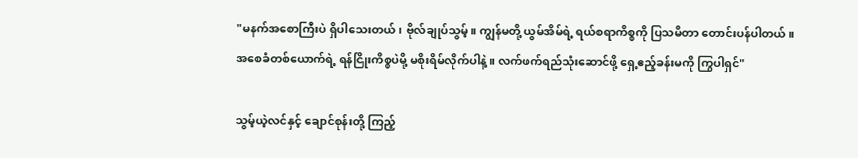"မနက်အစောကြီးပဲ ရှိပါသေးတယ်၊ ဗိုလ်ချုပ်သွမ့်။ ကျွန်မတို့ ယွမ်အိမ်ရဲ့ ရယ်စရာကိစ္စကို ပြသမိတာ တောင်းပန်ပါတယ်။ အစေခံတစ်ယောက်ရဲ့ ရန်ငြိုးကိစ္စပဲမို့ မစိုးရိမ်လိုက်ပါနဲ့။ လက်ဖက်ရည်သုံးဆောင်ဖို့ ရှေ့ဧည့်ခန်းမကို ကြွပါရှင်"

သွမ့်ယဲ့လင်နှင့် ချောင်စုန်းတို့ ကြည့်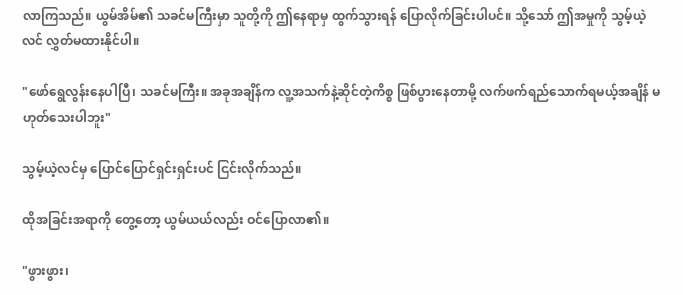လာကြသည်။ ယွမ်အိမ်၏ သခင်မကြီးမှာ သူတို့ကို ဤနေရာမှ ထွက်သွားရန် ပြောလိုက်ခြင်းပါပင်။ သို့သော် ဤအမှုကို သွမ့်ယဲ့လင် လွှတ်မထားနိုင်ပါ။

"ဖော်ရွေလွန်းနေပါပြီ၊ သခင်မကြီး။ အခုအချိန်က လူ့အသက်နဲ့ဆိုင်တဲ့ကိစ္စ ဖြစ်ပွားနေတာမို့ လက်ဖက်ရည်သောက်ရမယ့်အချိန် မဟုတ်သေးပါဘူး"

သွမ့်ယဲ့လင်မှ ပြောင်ပြောင်ရှင်းရှင်းပင် ငြင်းလိုက်သည်။

ထိုအခြင်းအရာကို တွေ့တော့ ယွမ်ယယ်လည်း ဝင်ပြောလာ၏။

"ဖွားဖွား၊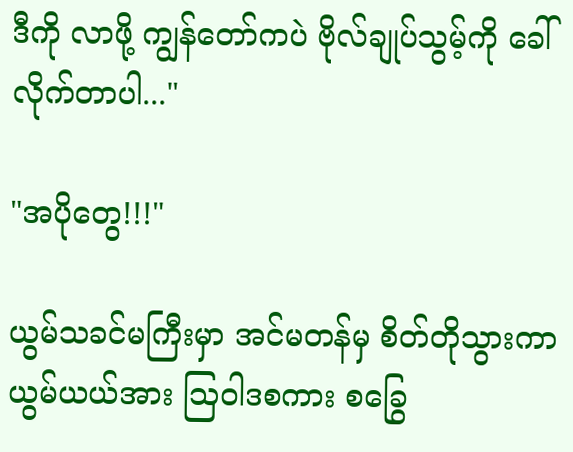ဒီကို လာဖို့ ကျွန်တော်ကပဲ ဗိုလ်ချုပ်သွမ့်ကို ခေါ်လိုက်တာပါ..."

"အပိုတွေ!!!"

ယွမ်သခင်မကြီးမှာ အင်မတန်မှ စိတ်တိုသွားကာ ယွမ်ယယ်အား ဩဝါဒစကား စခြွေ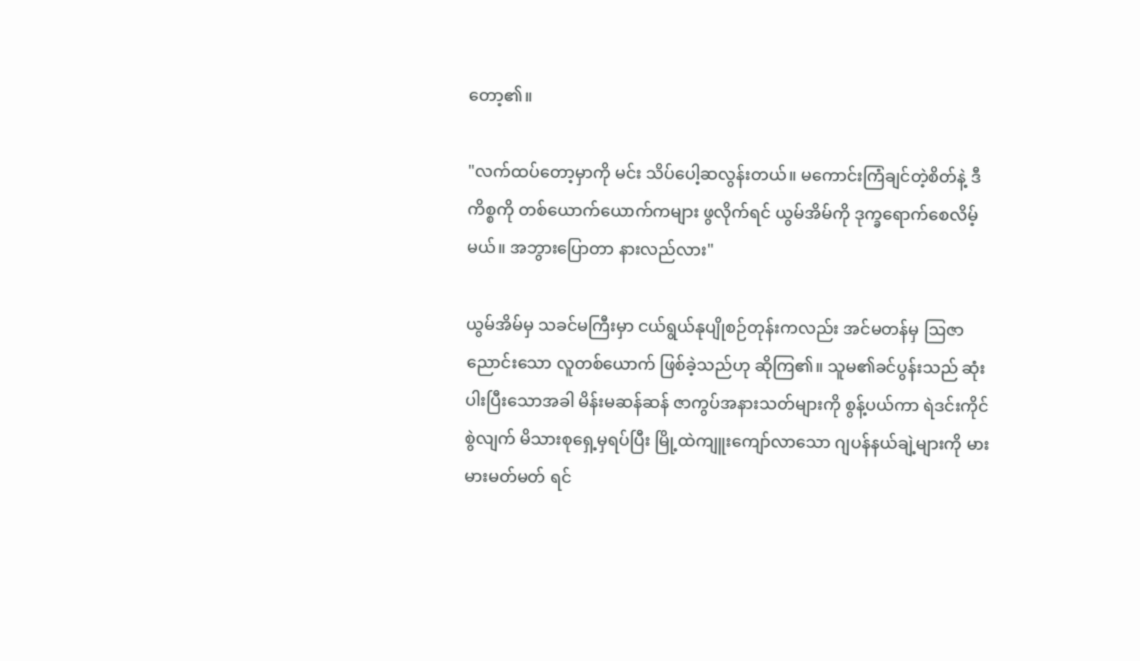တော့၏။

"လက်ထပ်တော့မှာကို မင်း သိပ်ပေါ့ဆလွန်းတယ်။ မကောင်းကြံချင်တဲ့စိတ်နဲ့ ဒီကိစ္စကို တစ်ယောက်ယောက်ကများ ဖွလိုက်ရင် ယွမ်အိမ်ကို ဒုက္ခရောက်စေလိမ့်မယ်။ အဘွားပြောတာ နားလည်လား"

ယွမ်အိမ်မှ သခင်မကြီးမှာ ငယ်ရွယ်နုပျိုစဉ်တုန်းကလည်း အင်မတန်မှ ဩဇာညောင်းသော လူတစ်ယောက် ဖြစ်ခဲ့သည်ဟု ဆိုကြ၏။ သူမ၏ခင်ပွန်းသည် ဆုံးပါးပြီးသောအခါ မိန်းမဆန်ဆန် ဇာကွပ်အနားသတ်များကို စွန့်ပယ်ကာ ရဲဒင်းကိုင်စွဲလျက် မိသားစုရှေ့မှရပ်ပြီး မြို့ထဲကျူးကျော်လာသော ဂျပန်နယ်ချဲ့များကို မားမားမတ်မတ် ရင်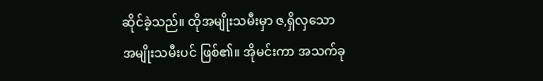ဆိုင်ခဲ့သည်။ ထိုအမျိုးသမီးမှာ ဇ,ရှိလှသော အမျိုးသမီးပင် ဖြစ်၏။ အိုမင်းကာ အသက်ခု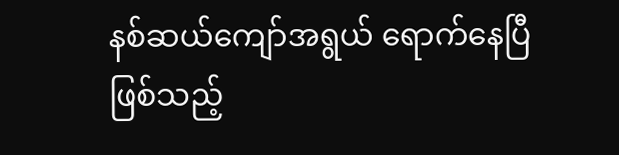နစ်ဆယ်ကျော်အရွယ် ရောက်နေပြီဖြစ်သည့်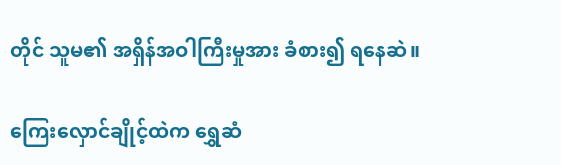တိုင် သူမ၏ အရှိန်အဝါကြီးမှုအား ခံစား၍ ရနေဆဲ။

ကြေးလှောင်ချိုင့်ထဲက ရွှေဆံ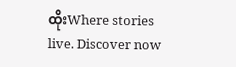ထိုးWhere stories live. Discover now